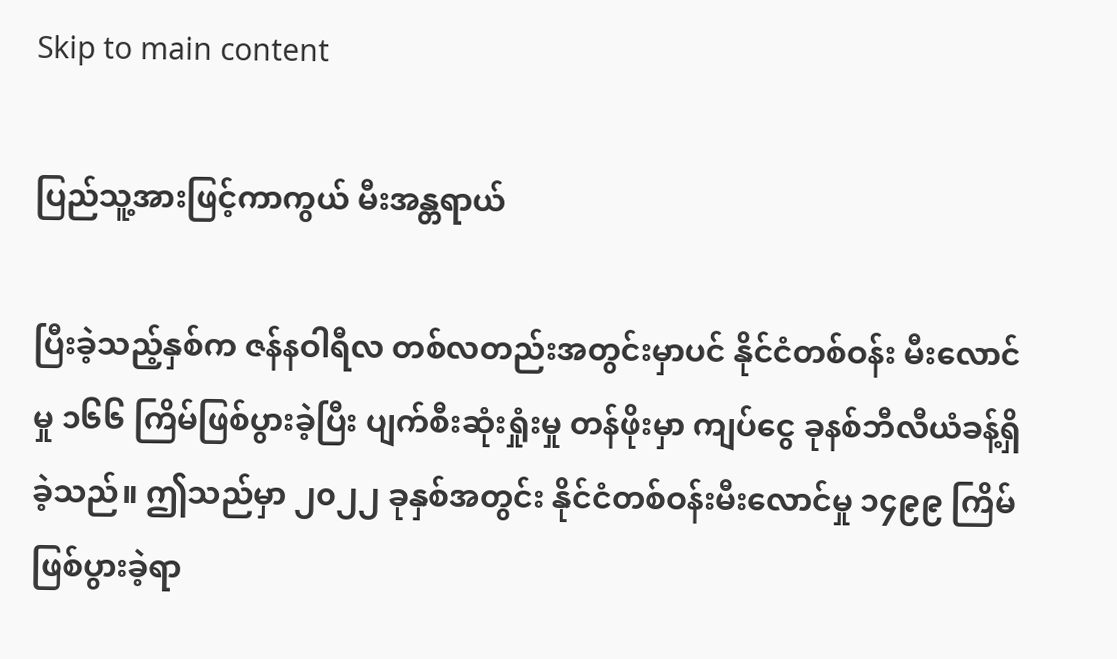Skip to main content

ပြည်သူ့အားဖြင့်ကာကွယ် မီးအန္တရာယ်

ပြီးခဲ့သည့်နှစ်က ဇန်နဝါရီလ တစ်လတည်းအတွင်းမှာပင် နိုင်ငံတစ်ဝန်း မီးလောင်မှု ၁၆၆ ကြိမ်ဖြစ်ပွားခဲ့ပြီး ပျက်စီးဆုံးရှုံးမှု တန်ဖိုးမှာ ကျပ်ငွေ ခုနစ်ဘီလီယံခန့်ရှိခဲ့သည်။ ဤသည်မှာ ၂၀၂၂ ခုနှစ်အတွင်း နိုင်ငံတစ်ဝန်းမီးလောင်မှု ၁၄၉၉ ကြိမ် ဖြစ်ပွားခဲ့ရာ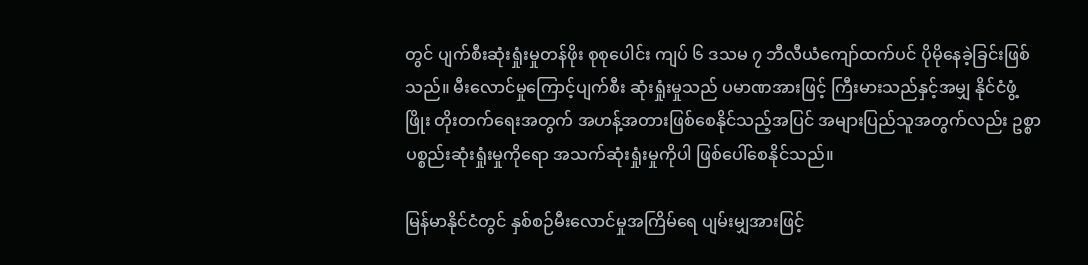တွင် ပျက်စီးဆုံးရှုံးမှုတန်ဖိုး စုစုပေါင်း ကျပ် ၆ ဒသမ ၇ ဘီလီယံကျော်ထက်ပင် ပိုမိုနေခဲ့ခြင်းဖြစ်သည်။ မီးလောင်မှုကြောင့်ပျက်စီး ဆုံးရှုံးမှုသည် ပမာဏအားဖြင့် ကြီးမားသည်နှင့်အမျှ နိုင်ငံဖွံ့ဖြိုး တိုးတက်ရေးအတွက် အဟန့်အတားဖြစ်စေနိုင်သည့်အပြင် အများပြည်သူအတွက်လည်း ဥစ္စာပစ္စည်းဆုံးရှုံးမှုကိုရော အသက်ဆုံးရှုံးမှုကိုပါ ဖြစ်ပေါ်စေနိုင်သည်။

မြန်မာနိုင်ငံတွင် နှစ်စဉ်မီးလောင်မှုအကြိမ်ရေ ပျမ်းမျှအားဖြင့်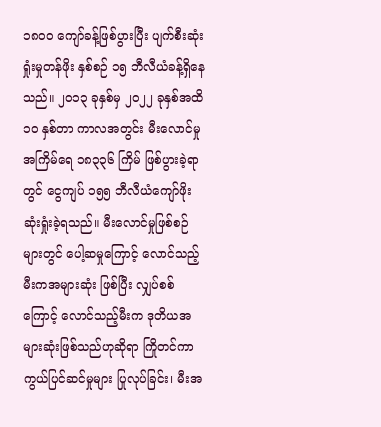၁၈၀၀ ကျော်ခန့်ဖြစ်ပွားပြီး ပျက်စီးဆုံးရှုံးမှုတန်ဖိုး နှစ်စဉ် ၁၅ ဘီလီယံခန့်ရှိနေသည်။ ၂၀၁၃ ခုနှစ်မှ ၂၀၂၂ ခုနှစ်အထိ ၁၀ နှစ်တာ ကာလအတွင်း မီးလောင်မှုအကြိမ်ရေ ၁၈၃၃၆ ကြိမ် ဖြစ်ပွားခဲ့ရာတွင် ငွေကျပ် ၁၅၅ ဘီလီယံကျော်ဖိုး ဆုံးရှုံးခဲ့ရသည်။ မီးလောင်မှုဖြစ်စဉ်များတွင် ပေါ့ဆမှုကြောင့် လောင်သည့် မီးကအများဆုံး ဖြစ်ပြီး လျှပ်စစ်ကြောင့် လောင်သည့်မီးက ဒုတိယအများဆုံးဖြစ်သည်ဟုဆိုရာ ကြိုတင်ကာကွယ်ပြင်ဆင်မှုများ ပြုလုပ်ခြင်း၊ မီးအ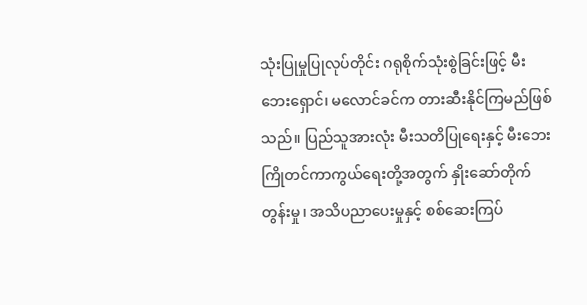သုံးပြုမှုပြုလုပ်တိုင်း ဂရုစိုက်သုံးစွဲခြင်းဖြင့် မီးဘေးရှောင်၊ မလောင်ခင်က တားဆီးနိုင်ကြမည်ဖြစ်သည်။ ပြည်သူအားလုံး မီးသတိပြုရေးနှင့် မီးဘေးကြိုတင်ကာကွယ်ရေးတို့အတွက် နှိုးဆော်တိုက်တွန်းမှု၊ အသိပညာပေးမှုနှင့် စစ်ဆေးကြပ်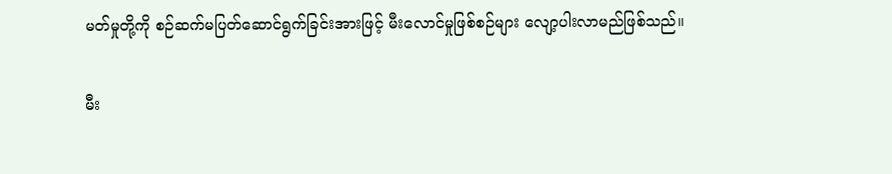မတ်မှုတို့ကို စဉ်ဆက်မပြတ်ဆောင်ရွက်ခြင်းအားဖြင့် မီးလောင်မှုဖြစ်စဉ်များ လျော့ပါးလာမည်ဖြစ်သည်။

မီး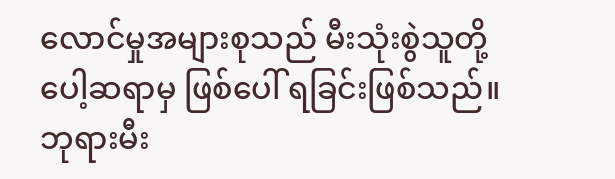လောင်မှုအများစုသည် မီးသုံးစွဲသူတို့ပေါ့ဆရာမှ ဖြစ်ပေါ် ရခြင်းဖြစ်သည်။ ဘုရားမီး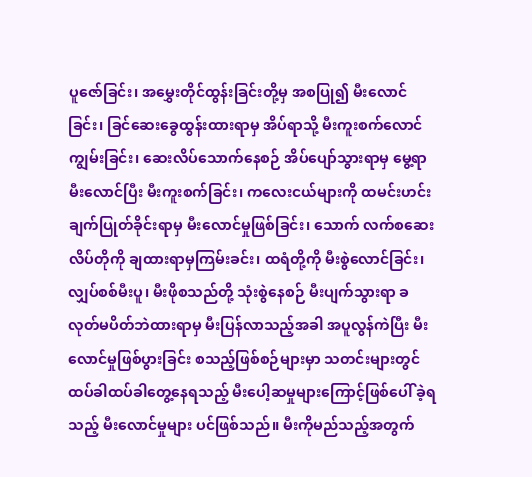ပူဇော်ခြင်း၊ အမွှေးတိုင်ထွန်းခြင်းတို့မှ အစပြု၍ မီးလောင်ခြင်း၊ ခြင်ဆေးခွေထွန်းထားရာမှ အိပ်ရာသို့ မီးကူးစက်လောင်ကျွမ်းခြင်း၊ ဆေးလိပ်သောက်နေစဉ် အိပ်ပျော်သွားရာမှ မွေ့ရာမီးလောင်ပြီး မီးကူးစက်ခြင်း၊ က‌လေးငယ်များကို ထမင်းဟင်းချက်ပြုတ်ခိုင်းရာမှ မီးလောင်မှုဖြစ်ခြင်း၊ သောက် လက်စဆေးလိပ်တိုကို ချထားရာမှကြမ်းခင်း၊ ထရံတို့ကို မီးစွဲလောင်ခြင်း၊ လျှပ်စစ်မီးပူ၊ မီးဖိုစသည်တို့ သုံးစွဲနေစဉ် မီးပျက်သွားရာ ခလုတ်မပိတ်ဘဲထားရာမှ မီးပြန်လာသည့်အခါ အပူလွန်ကဲပြီး မီးလောင်မှုဖြစ်ပွားခြင်း စသည့်ဖြစ်စဉ်များမှာ သတင်းများတွင် ထပ်ခါထပ်ခါတွေ့နေရသည့် မီးပေါ့ဆမှုများကြောင့်ဖြစ်ပေါ် ခဲ့ရသည့် မီးလောင်မှုများ ပင်ဖြစ်သည်။ မီးကိုမည်သည့်အတွက်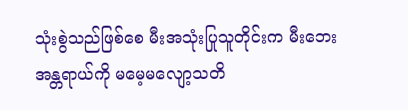သုံးစွဲသည်ဖြစ်စေ မီးအသုံးပြုသူတိုင်းက မီးဘေးအန္တရာယ်ကို မမေ့မလျော့သတိ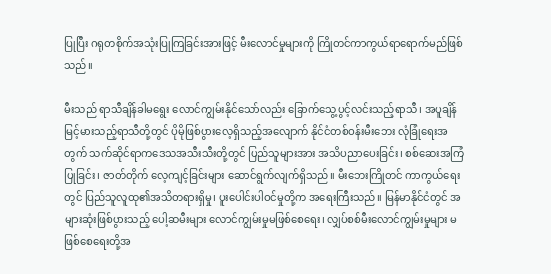ပြုပြီး ဂရုတစိုက်အသုံးပြုကြခြင်းအားဖြင့် မီးလောင်မှုများကို ကြိုတင်ကာကွယ်ရာရောက်မည်ဖြစ်သည်။

မီးသည် ရာသီချိန်ခါမရွေး လောင်ကျွမ်းနိုင်သော်လည်း ခြောက်သွေ့ပွင့်လင်းသည့်ရာသီ၊ အပူချိန်မြင့်မားသည့်ရာသီတို့တွင် ပိုမိုဖြစ်ပွားလေ့ရှိသည့်အလျောက် နိုင်ငံတစ်ဝန်းမီးဘေး လုံခြုံရေးအတွက် သက်ဆိုင်ရာကဒေသအသီးသီးတို့တွင် ပြည်သူများအား အသိပညာပေးခြင်း၊ စစ်ဆေးအကြံပြုခြင်း၊ ဇာတ်တိုက် လေ့ကျင့်ခြင်းများ ဆောင်ရွက်လျက်ရှိသည်။ မီးဘေးကြိုတင် ကာကွယ်ရေးတွင် ပြည်သူလူထု၏အသိတရားရှိမှု၊ ပူးပေါင်းပါဝင်မှုတို့က အရေးကြီးသည်။ မြန်မာနိုင်ငံတွင် အများဆုံးဖြစ်ပွားသည့် ပေါ့ဆမီးများ လောင်ကျွမ်းမှုမဖြစ်စေရေး၊ လျှပ်စစ်မီးလောင်ကျွမ်းမှုများ မဖြစ်စေရေးတို့အ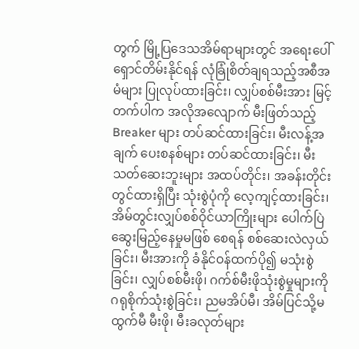တွက် မြို့ပြဒေသအိမ်ရာများတွင် အရေးပေါ်ရှောင်တိမ်းနိုင်ရန် လုံခြုံစိတ်ချရသည့်အစီအမံများ ပြုလုပ်ထားခြင်း၊ လျှပ်စစ်မီးအား မြင့်တက်ပါက အလိုအလျောက် မီးဖြတ်သည့် Breaker များ တပ်ဆင်ထားခြင်း၊ မီးလန့်အချက် ပေးစနစ်များ တပ်ဆင်ထားခြင်း၊ မီးသတ်ဆေးဘူးများ အထပ်တိုင်း၊ အခန်းတိုင်းတွင်ထားရှိပြီး သုံးစွဲပုံကို လေ့ကျင့်ထားခြင်း၊ အိမ်တွင်းလျှပ်စစ်ဝိုင်ယာကြိုးများ ပေါက်ပြဲဆွေးမြည့်နေမှုမဖြစ် စေရန် စစ်ဆေးလဲလှယ်ခြင်း၊ မီးအားကို ခံနိုင်ဝန်ထက်ပို၍ မသုံးစွဲခြင်း၊ လျှပ်စစ်မီးဖို၊ ဂက်စ်မီးဖိုသုံးစွဲမှုများကို ဂရုစိုက်သုံးစွဲခြင်း၊ ညမအိပ်မီ၊ အိမ်ပြင်သို့မထွက်မီ မီးဖို၊ မီးခလုတ်များ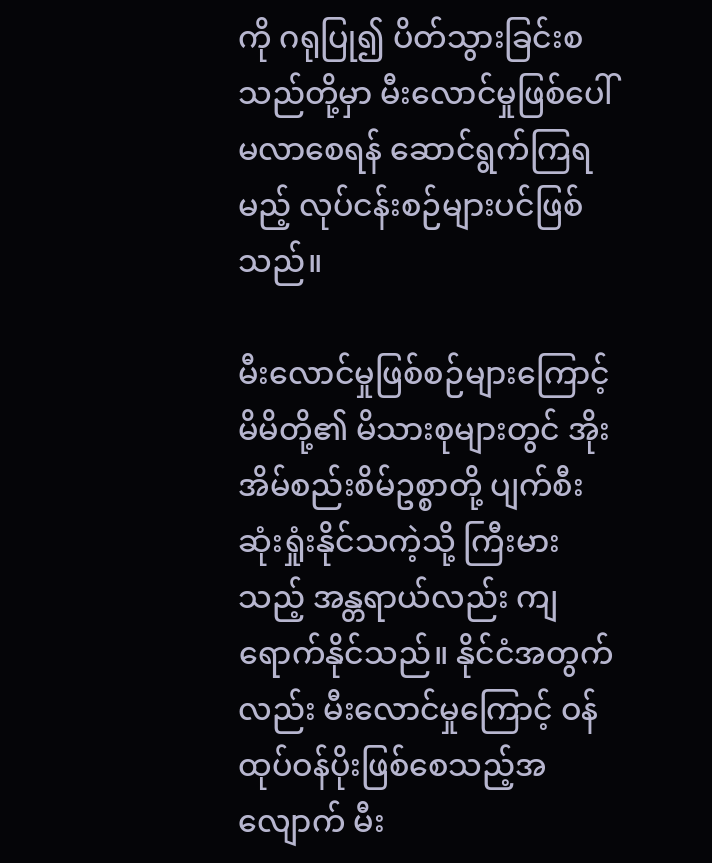ကို ဂရုပြု၍ ပိတ်သွားခြင်းစသည်တို့မှာ မီးလောင်မှုဖြစ်ပေါ်မလာစေရန် ဆောင်ရွက်ကြရမည့် လုပ်ငန်းစဉ်များပင်ဖြစ်သည်။

မီးလောင်မှုဖြစ်စဉ်များကြောင့် မိမိတို့၏ မိသားစုများတွင် အိုးအိမ်စည်းစိမ်ဥစ္စာတို့ ပျက်စီးဆုံးရှုံးနိုင်သကဲ့သို့ ကြီးမားသည့် အန္တရာယ်လည်း ကျရောက်နိုင်သည်။ နိုင်ငံအတွက်လည်း မီးလောင်မှုကြောင့် ဝန်ထုပ်ဝန်ပိုးဖြစ်စေသည့်အလျောက် မီး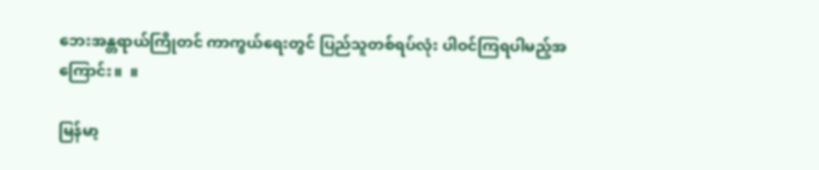ဘေးအန္တရာယ်ကြိုတင် ကာကွယ်ရေးတွင် ပြည်သူတစ်ရပ်လုံး ပါဝင်ကြရပါမည့်အကြောင်း။  ။

မြန်မာ့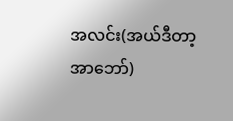အလင်း(အယ်ဒီတာ့အာဘော်)